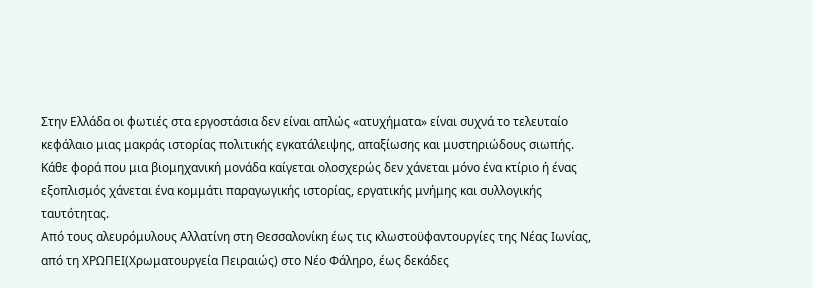Στην Ελλάδα οι φωτιές στα εργοστάσια δεν είναι απλώς «ατυχήματα» είναι συχνά το τελευταίο κεφάλαιο μιας μακράς ιστορίας πολιτικής εγκατάλειψης, απαξίωσης και μυστηριώδους σιωπής. Κάθε φορά που μια βιομηχανική μονάδα καίγεται ολοσχερώς δεν χάνεται μόνο ένα κτίριο ή ένας εξοπλισμός χάνεται ένα κομμάτι παραγωγικής ιστορίας, εργατικής μνήμης και συλλογικής ταυτότητας.
Από τους αλευρόμυλους Αλλατίνη στη Θεσσαλονίκη έως τις κλωστοϋφαντουργίες της Νέας Ιωνίας, από τη ΧΡΩΠΕΙ(Χρωματουργεία Πειραιώς) στο Νέο Φάληρο, έως δεκάδες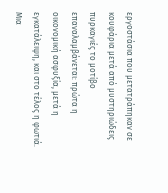εργοστάσια που μετατράπηκαν σε κουφάρια μετά από μυστηριώδεις πυρκαγιές το μοτίβο επαναλαμβάνεται: πρώτα η οικονομική ασφυξία, μετά η εγκατάλειψη, και στο τέλος η φωτιά. Μια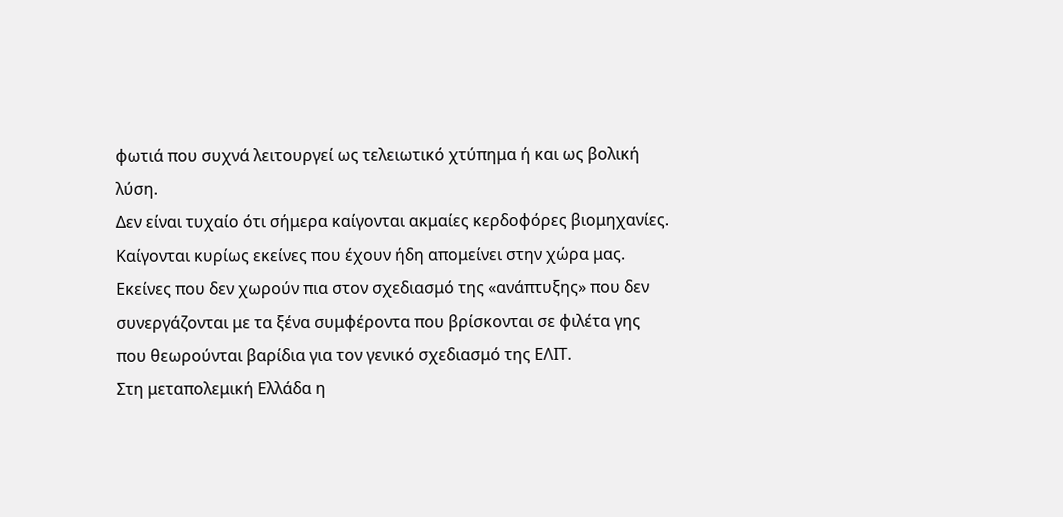φωτιά που συχνά λειτουργεί ως τελειωτικό χτύπημα ή και ως βολική λύση.
Δεν είναι τυχαίο ότι σήμερα καίγονται ακμαίες κερδοφόρες βιομηχανίες. Καίγονται κυρίως εκείνες που έχουν ήδη απομείνει στην χώρα μας. Εκείνες που δεν χωρούν πια στον σχεδιασμό της «ανάπτυξης» που δεν συνεργάζονται με τα ξένα συμφέροντα που βρίσκονται σε φιλέτα γης που θεωρούνται βαρίδια για τον γενικό σχεδιασμό της ΕΛΙΤ.
Στη μεταπολεμική Ελλάδα η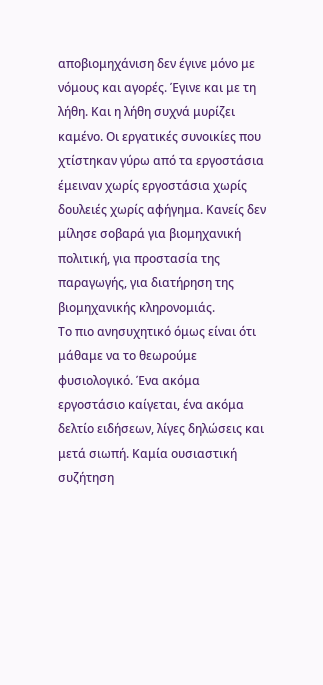αποβιομηχάνιση δεν έγινε μόνο με νόμους και αγορές. Έγινε και με τη λήθη. Και η λήθη συχνά μυρίζει καμένο. Οι εργατικές συνοικίες που χτίστηκαν γύρω από τα εργοστάσια έμειναν χωρίς εργοστάσια χωρίς δουλειές χωρίς αφήγημα. Κανείς δεν μίλησε σοβαρά για βιομηχανική πολιτική, για προστασία της παραγωγής, για διατήρηση της βιομηχανικής κληρονομιάς.
Το πιο ανησυχητικό όμως είναι ότι μάθαμε να το θεωρούμε φυσιολογικό. Ένα ακόμα εργοστάσιο καίγεται, ένα ακόμα δελτίο ειδήσεων, λίγες δηλώσεις και μετά σιωπή. Καμία ουσιαστική συζήτηση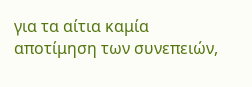για τα αίτια καμία αποτίμηση των συνεπειών,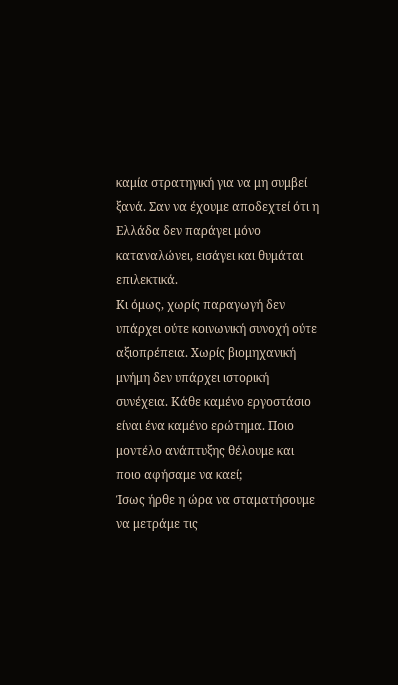καμία στρατηγική για να μη συμβεί ξανά. Σαν να έχουμε αποδεχτεί ότι η Ελλάδα δεν παράγει μόνο καταναλώνει, εισάγει και θυμάται επιλεκτικά.
Κι όμως, χωρίς παραγωγή δεν υπάρχει ούτε κοινωνική συνοχή ούτε αξιοπρέπεια. Χωρίς βιομηχανική μνήμη δεν υπάρχει ιστορική συνέχεια. Κάθε καμένο εργοστάσιο είναι ένα καμένο ερώτημα. Ποιο μοντέλο ανάπτυξης θέλουμε και ποιο αφήσαμε να καεί;
Ίσως ήρθε η ώρα να σταματήσουμε να μετράμε τις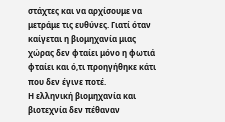στάχτες και να αρχίσουμε να μετράμε τις ευθύνες. Γιατί όταν καίγεται η βιομηχανία μιας χώρας δεν φταίει μόνο η φωτιά φταίει και ό,τι προηγήθηκε κάτι που δεν έγινε ποτέ.
Η ελληνική βιομηχανία και βιοτεχνία δεν πέθαναν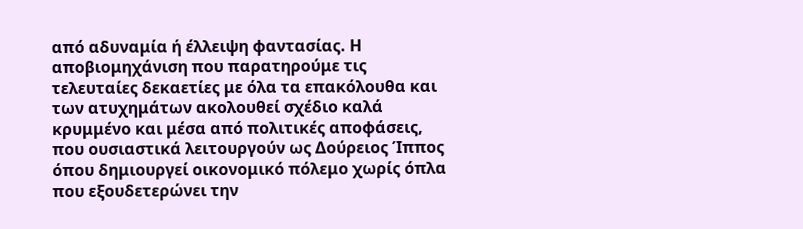από αδυναμία ή έλλειψη φαντασίας. Η αποβιομηχάνιση που παρατηρούμε τις τελευταίες δεκαετίες με όλα τα επακόλουθα και των ατυχημάτων ακολουθεί σχέδιο καλά κρυμμένο και μέσα από πολιτικές αποφάσεις, που ουσιαστικά λειτουργούν ως Δούρειος Ίππος όπου δημιουργεί οικονομικό πόλεμο χωρίς όπλα που εξουδετερώνει την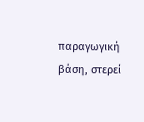παραγωγική βάση, στερεί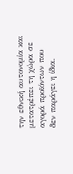την εθνική αυτονομία και μετατρέπει τη χώρα σε αγορά προϊόντων που δεν παράγει η ίδια.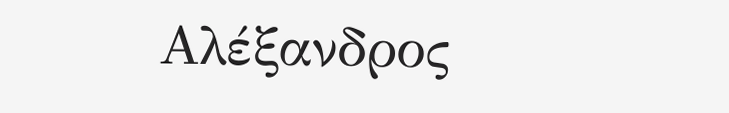Αλέξανδρος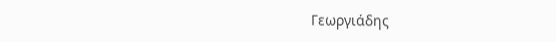Γεωργιάδης